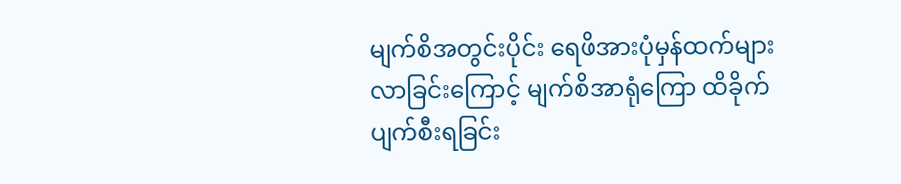မျက်စိအတွင်းပိုင်း ရေဖိအားပုံမှန်ထက်များလာခြင်းကြောင့် မျက်စိအာရုံကြော ထိခိုက်ပျက်စီးရခြင်း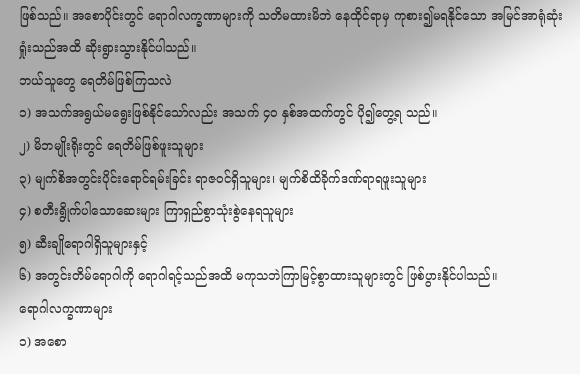ဖြစ်သည်။ အစောပိုင်းတွင် ရောဂါလက္ခဏာများကို သတိမထားမိဘဲ နေထိုင်ရာမှ ကုစား၍မရနိုင်သော အမြင်အာရုံဆုံးရှုံးသည်အထိ ဆိုးရွားသွားနိုင်ပါသည်။
ဘယ်သူတွေ ရေတိမ်ဖြစ်ကြသလဲ
၁) အသက်အရွယ်မရွေးဖြစ်နိုင်သော်လည်း အသက် ၄၀ နှစ်အထက်တွင် ပို၍တွေ့ရ သည်။
၂) မိဘမျိုးရိုးတွင် ရေတိမ်ဖြစ်ဖူးသူများ
၃) မျက်စိအတွင်းပိုင်းရောင်ရမ်းခြင်း ရာဇဝင်ရှိသူများ၊ မျက်စိထိခိုက်ဒဏ်ရာရဖူးသူများ
၄) စတီးရွိုက်ပါသောဆေးများ ကြာရှည်စွာသုံးစွဲနေရသူများ
၅) ဆီးချိုရောဂါရှိသူများနှင့်
၆) အတွင်းတိမ်ရောဂါကို ရောဂါရင့်သည်အထိ မကုသဘဲကြာမြင့်စွာထားသူများတွင် ဖြစ်ပွားနိုင်ပါသည်။
ရောဂါလက္ခဏာများ
၁) အစော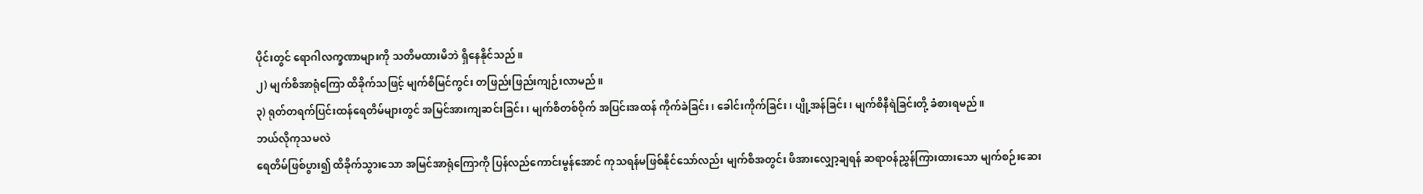ပိုင်းတွင် ရောဂါလက္ခဏာများကို သတိမထားမိဘဲ ရှိနေနိုင်သည်။
၂) မျက်စိအာရုံကြော ထိခိုက်သဖြင့် မျက်စိမြင်ကွင်း တဖြည်းဖြည်းကျဉ်းလာမည်။
၃) ရုတ်တရက်ပြင်းထန်ရေတိမ်များတွင် အမြင်အားကျဆင်းခြင်း၊ မျက်စိတစ်ဝိုက် အပြင်းအထန် ကိုက်ခဲခြင်း၊ ခေါင်းကိုက်ခြင်း၊ ပျို့အန်ခြင်း၊ မျက်စိနီရဲခြင်းတို့ ခံစားရမည်။
ဘယ်လိုကုသမလဲ
ရေတိမ်ဖြစ်ပွား၍ ထိခိုက်သွားသော အမြင်အာရုံကြောကို ပြန်လည်ကောင်းမွန်အောင် ကုသရန်မဖြစ်နိုင်သော်လည်း မျက်စိအတွင်း ဖိအားလျှော့ချရန် ဆရာဝန်ညွှန်ကြားထားသော မျက်စဉ်းဆေး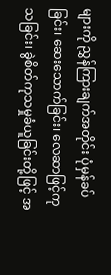များကို ညွှန်ကြားချက်အတိုင်း ပုံမှန်ခပ်ခြင်း၊ ဆေးသောက်ခြင်း၊ လေဆာဖြင့်ကုသခြင်း၊ ခွဲစိတ်ကုသမှုခံယူခြင်းတို့ဖြင့် အ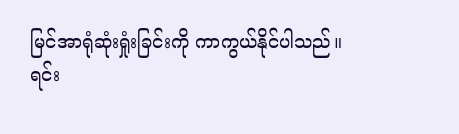မြင်အာရုံဆုံးရှုံးခြင်းကို ကာကွယ်နိုင်ပါသည်။
ရင်း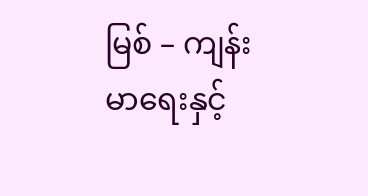မြစ် – ကျန်းမာရေးနှင့်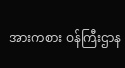အားကစား ဝန်ကြီးဌာန